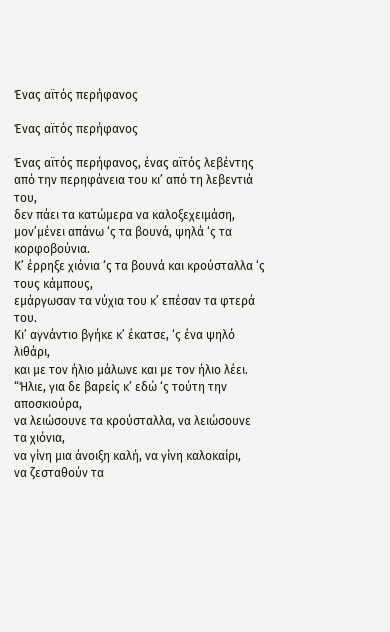Ένας αϊτός περήφανος

Ένας αϊτός περήφανος

Ένας αϊτός περήφανος, ένας αϊτός λεβέντης
από την περηφάνεια του κι’ από τη λεβεντιά του,
δεν πάει τα κατώμερα να καλοξεχειμάση,
μον’μένει απάνω ‘ς τα βουνά, ψηλά ‘ς τα κορφοβούνια.
Κ’ έρρηξε χιόνια ‘ς τα βουνά και κρούσταλλα ‘ς τους κάμπους,
εμάργωσαν τα νύχια του κ’ επέσαν τα φτερά του.
Κι’ αγνάντιο βγήκε κ’ έκατσε, ‘ς ένα ψηλό λιθάρι,
και με τον ήλιο μάλωνε και με τον ήλιο λέει.
“Ήλιε, για δε βαρείς κ’ εδώ ‘ς τούτη την αποσκιούρα,
να λειώσουνε τα κρούσταλλα, να λειώσουνε τα χιόνια,
να γίνη μια άνοιξη καλή, να γίνη καλοκαίρι,
να ζεσταθούν τα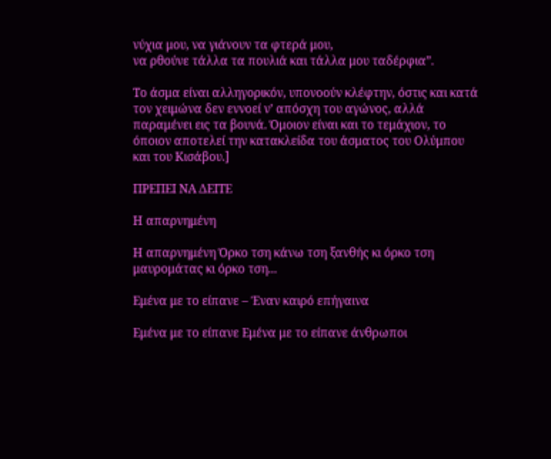νύχια μου, να γιάνουν τα φτερά μου,
να ρθούνε τάλλα τα πουλιά και τάλλα μου ταδέρφια”.

Το άσμα είναι αλληγορικόν, υπονοούν κλέφτην, όστις και κατά τον χειμώνα δεν εννοεί ν’ απόσχη του αγώνος, αλλά παραμένει εις τα βουνά. Όμοιον είναι και το τεμάχιον, το όποιον αποτελεί την κατακλείδα του άσματος του Ολύμπου και του Κισάβου.]

ΠΡΕΠΕΙ ΝΑ ΔΕΙΤΕ

Η απαρνημένη

Η απαρνημένη Όρκο τση κάνω τση ξανθής κι όρκο τση μαυρομάτας κι όρκο τση...

Εμένα με το είπανε – Έναν καιρό επήγαινα

Εμένα με το είπανε Εμένα με το είπανε άνθρωποι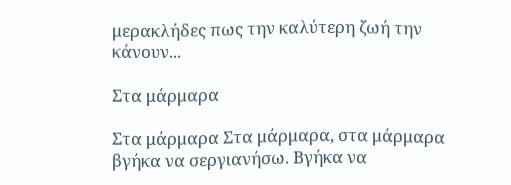μερακλήδες πως την καλύτερη ζωή την κάνουν...

Στα μάρμαρα

Στα μάρμαρα Στα μάρμαρα, στα μάρμαρα βγήκα να σεργιανήσω. Βγήκα να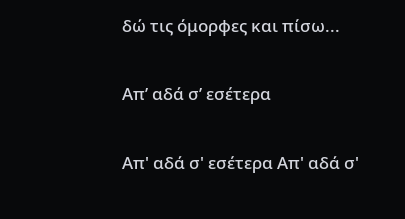δώ τις όμορφες και πίσω...

Απ’ αδά σ’ εσέτερα

Απ' αδά σ' εσέτερα Απ' αδά σ'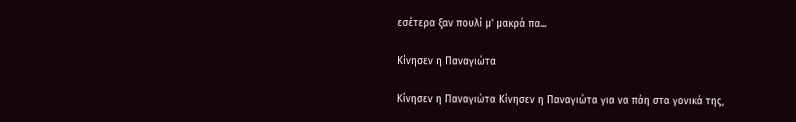εσέτερα ξαν πουλί μ' μακρά πα...

Κίνησεν η Παναγιώτα

Κίνησεν η Παναγιώτα Κίνησεν η Παναγιώτα για να πάη στα γονικά της,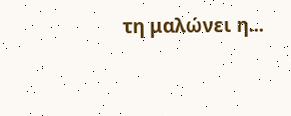τη μαλώνει η...